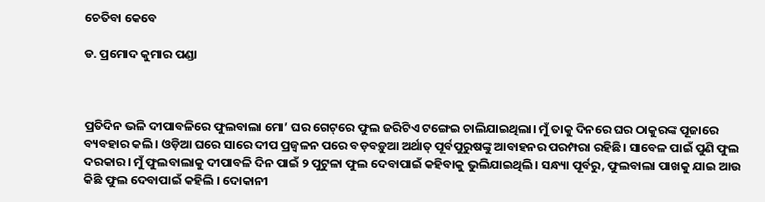ଚେତିବା କେବେ

ଡ. ପ୍ରମୋଦ କୁମାର ପଣ୍ଡା



ପ୍ରତିଦିନ ଭଳି ଦୀପାବଳିରେ ଫୁଲବାଲା ମୋ’ ଘର ଗେଟ୍‌ରେ ଫୁଲ ଜରିଟିଏ ଟଙ୍ଗେଇ ଚାଲିଯାଇଥିଲା। ମୁଁ ତାକୁ ଦିନରେ ଘର ଠାକୁରଙ୍କ ପୂଜାରେ ବ୍ୟବହାର କଲି। ଓଡ଼ିଆ ଘରେ ସାରେ ଦୀପ ପ୍ରଜ୍ୱଳନ ପରେ ବଡ଼ବଡ଼ୁଆ ଅର୍ଥାତ୍‌ ପୂର୍ବପୁରୁଷଙ୍କୁ ଆବାହନର ପରମ୍ପରା ରହିଛି। ସାବେଳ ପାଇଁ ପୁଣି ଫୁଲ ଦରକାର। ମୁଁ ଫୁଲବାଲାକୁ ଦୀପାବଳି ଦିନ ପାଇଁ ୨ ପୁଟୁଳା ଫୁଲ ଦେବାପାଇଁ କହିବାକୁ ଭୁଲିଯାଇଥିଲି। ସନ୍ଧ୍ୟା ପୂର୍ବରୁ, ଫୁଲବାଲା ପାଖକୁ ଯାଇ ଆଉ କିଛି ଫୁଲ ଦେବାପାଇଁ କହିଲି । ଦୋକାନୀ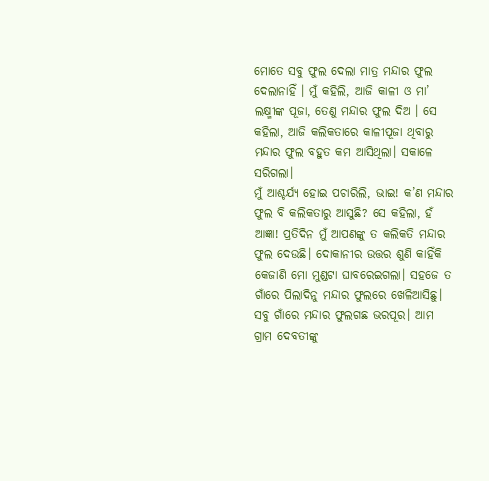ମୋତେ ସବୁ ଫୁଲ ଦେଲା ମାତ୍ର ମନ୍ଦାର ଫୁଲ ଦେଲାନାହିଁ । ମୁଁ କହିଲି, ଆଜି କାଳୀ ଓ ମା’ ଲକ୍ଷ୍ମୀଙ୍କ ପୂଜା, ତେଣୁ ମନ୍ଦାର ଫୁଲ ଦିଅ । ସେ କହିଲା, ଆଜି କଲିକତାରେ କାଳୀପୂଜା ଥିବାରୁ ମନ୍ଦାର ଫୁଲ ବହୁତ କମ ଆସିଥିଲା। ସକାଳେ ସରିଗଲା।
ମୁଁ ଆଶ୍ଚର୍ଯ୍ୟ ହୋଇ ପଚାରିଲି, ଭାଇ! କ’ଣ ମନ୍ଦାର ଫୁଲ ବି କଲିକତାରୁ ଆସୁଛି? ସେ କହିଲା, ହଁ ଆଜ୍ଞା! ପ୍ରତିଦିନ ମୁଁ ଆପଣଙ୍କୁ ତ କଲିକତି ମନ୍ଦାର ଫୁଲ ଦେଉଛି। ଦୋକାନୀର ଉତ୍ତର ଶୁଣି କାହିଁକି କେଜାଣି ମୋ ମୁଣ୍ଡଟା ଘାବରେଇଗଲା। ସହଜେ ତ ଗାଁରେ ପିଲାଦିନୁ ମନ୍ଦାର ଫୁଲରେ ଖେଳିଆସିଛୁ। ସବୁ ଗାଁରେ ମନ୍ଦାର ଫୁଲଗଛ ଭରପୂର। ଆମ ଗ୍ରାମ ଦେବତୀଙ୍କୁ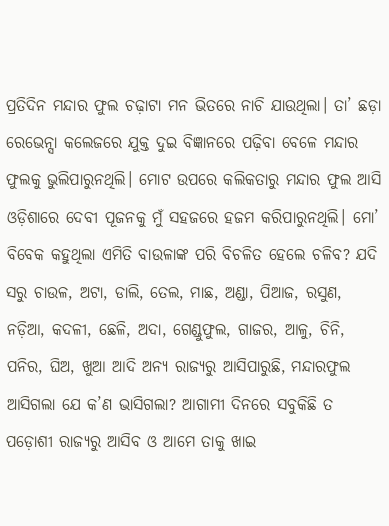ପ୍ରତିଦିନ ମନ୍ଦାର ଫୁଲ ଚଢ଼ାଟା ମନ ଭିତରେ ନାଚି ଯାଉଥିଲା। ତା’ ଛଡ଼ା ରେଭେନ୍ସା କଲେଜରେ ଯୁକ୍ତ ଦୁଇ ବିଜ୍ଞାନରେ ପଢ଼ିବା ବେଳେ ମନ୍ଦାର ଫୁଲକୁ ଭୁଲିପାରୁନଥିଲି। ମୋଟ ଉପରେ କଲିକତାରୁ ମନ୍ଦାର ଫୁଲ ଆସି ଓଡ଼ିଶାରେ ଦେବୀ ପୂଜନକୁ ମୁଁ ସହଜରେ ହଜମ କରିପାରୁନଥିଲି। ମୋ’ ବିବେକ କହୁଥିଲା ଏମିତି ବାଉଳାଙ୍କ ପରି ବିଚଳିତ ହେଲେ ଚଳିବ? ଯଦି ସରୁ ଚାଉଳ, ଅଟା, ଡାଲି, ତେଲ, ମାଛ, ଅଣ୍ଡା, ପିଆଜ, ରସୁଣ, ନଡ଼ିଆ, କଦଳୀ, ଛେଳି, ଅଦା, ଗେଣ୍ଡୁଫୁଲ, ଗାଜର, ଆଳୁ, ଚିନି, ପନିର, ଘିଅ, ଖୁଆ ଆଦି ଅନ୍ୟ ରାଜ୍ୟରୁ ଆସିପାରୁଛି, ମନ୍ଦାରଫୁଲ ଆସିଗଲା ଯେ କ’ଣ ଭାସିଗଲା? ଆଗାମୀ ଦିନରେ ସବୁକିଛି ତ ପଡ଼ୋଶୀ ରାଜ୍ୟରୁ ଆସିବ ଓ ଆମେ ତାକୁ ଖାଇ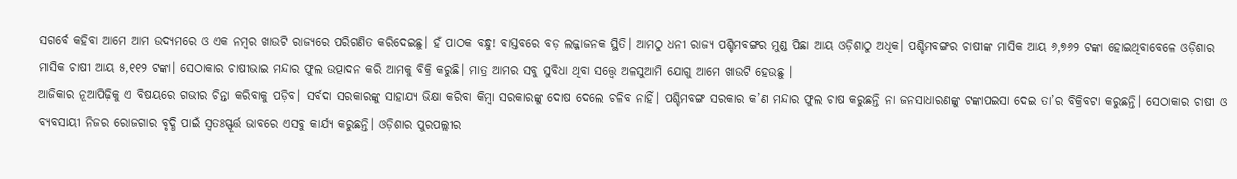ସଗର୍ବେ କହିବା ଆମେ ଆମ ଉଦ୍ୟମରେ ଓ ଏକ ନମ୍ବର ଖାଉଟି ରାଜ୍ୟରେ ପରିଗଣିତ କରିଦେଇଛୁ। ହଁ ପାଠକ ବନ୍ଧୁ! ବାସ୍ତବରେ ବଡ଼ ଲଜ୍ଜାଜନକ ସ୍ଥିତି। ଆମଠୁ ଧନୀ ରାଜ୍ୟ ପଶ୍ଚିମବଙ୍ଗର ମୁଣ୍ଡ ପିଛା ଆୟ ଓଡ଼ିଶାଠୁ ଅଧିକ। ପଶ୍ଚିମବଙ୍ଗର ଚାଷୀଙ୍କ ମାସିକ ଆୟ ୬,୭୬୨ ଟଙ୍କା ହୋଇଥିବାବେଳେ ଓଡ଼ିଶାର ମାସିକ ଚାଷୀ ଆୟ ୫,୧୧୨ ଟଙ୍କା। ସେଠାକାର ଚାଷୀଭାଇ ମନ୍ଦାର ଫୁଲ ଉତ୍ପାଦନ କରି ଆମକୁ ବିକ୍ରି କରୁଛି। ମାତ୍ର ଆମର ସବୁ ସୁବିଧା ଥିବା ସତ୍ତ୍ୱେ ଅଳସୁଆମି ଯୋଗୁ ଆମେ ଖାଉଟି ହେଉଛୁ ।
ଆଜିକାର ନୂଆପିଢ଼ିକୁ ଏ ବିଷୟରେ ଗଭୀର ଚିନ୍ତା କରିବାକୁ ପଡ଼ିବ। ସର୍ବଦା ସରକାରଙ୍କୁ ସାହାଯ୍ୟ ଭିକ୍ଷା କରିବା କିମ୍ବା ସରକାରଙ୍କୁ ଦୋଷ ଦେଲେ ଚଳିବ ନାହିଁ। ପଶ୍ଚିମବଙ୍ଗ ସରକାର କ’ଣ ମନ୍ଦାର ଫୁଲ ଚାଷ କରୁଛନ୍ତି ନା ଜନସାଧାରଣଙ୍କୁ ଟଙ୍କାପଇସା ଦେଇ ତା’ର ବିକ୍ରିବଟା କରୁଛନ୍ତି। ସେଠାକାର ଚାଷୀ ଓ ବ୍ୟବସାୟୀ ନିଜର ରୋଜଗାର ବୃଦ୍ଧି ପାଇଁ ସ୍ବତଃସ୍ଫୂର୍ତ୍ତ ଭାବରେ ଏସବୁ କାର୍ଯ୍ୟ କରୁଛନ୍ତି। ଓଡ଼ିଶାର ପୁରପଲ୍ଲୀର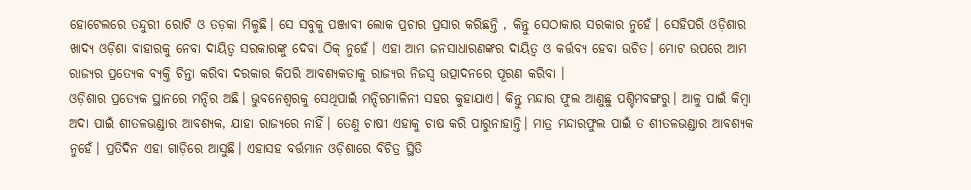ହୋଟେଲରେ ତନ୍ଦୁରୀ ରୋଟି ଓ ତଡ଼କା ମିଳୁଛି। ସେ ସବୁକୁ ପଞ୍ଜାବୀ ଲୋକ ପ୍ରଚାର ପ୍ରସାର କରିଛନ୍ତି , କିନ୍ତୁ ସେଠାକାର ସରକାର ନୁହେଁ। ସେହିପରି ଓଡ଼ିଶାର ଖାଦ୍ୟ ଓଡ଼ିଶା ବାହାରକୁ ନେବା ଦାୟିତ୍ୱ ସରକାରଙ୍କୁ ଦେବା ଠିକ୍‌ ନୁହେଁ। ଏହା ଆମ ଜନସାଧାରଣଙ୍କର ଦାୟିତ୍ୱ ଓ କର୍ତ୍ତବ୍ୟ ହେବା ଉଚିତ। ମୋଟ ଉପରେ ଆମ ରାଜ୍ୟର ପ୍ରତ୍ୟେକ ବ୍ୟକ୍ତି ଚିନ୍ତା କରିବା ଦରକାର କିପରି ଆବଶ୍ୟକତାକୁ ରାଜ୍ୟର ନିଜସ୍ବ ଉତ୍ପାଦନରେ ପୂରଣ କରିବା ।
ଓଡ଼ିଶାର ପ୍ରତ୍ୟେକ ସ୍ଥାନରେ ମନ୍ଦିର ଅଛି। ଭୁବନେଶ୍ୱରକୁ ସେଥିପାଇଁ ମନ୍ଦିରମାଳିନୀ ସହର କୁହାଯାଏ। କିନ୍ତୁ ମନ୍ଦାର ଫୁଲ ଆଣୁଛୁ ପଶ୍ଚିମବଙ୍ଗରୁ। ଆଳୁ ପାଇଁ କିମ୍ବା ଅଦା ପାଇଁ ଶୀତଳଭଣ୍ଡାର ଆବଶ୍ୟକ, ଯାହା ରାଜ୍ୟରେ ନାହିଁ। ତେଣୁ ଚାଷୀ ଏହାକୁ ଚାଷ କରି ପାରୁନାହାନ୍ତି। ମାତ୍ର ମନ୍ଦାରଫୁଲ ପାଇଁ ତ ଶୀତଳଭଣ୍ଡାର ଆବଶ୍ୟକ ନୁହେଁ। ପ୍ରତିଦିନ ଏହା ଗାଡ଼ିରେ ଆସୁଛି। ଏହାସହ ବର୍ତ୍ତମାନ ଓଡ଼ିଶାରେ ବିଚିତ୍ର ସ୍ଥିତି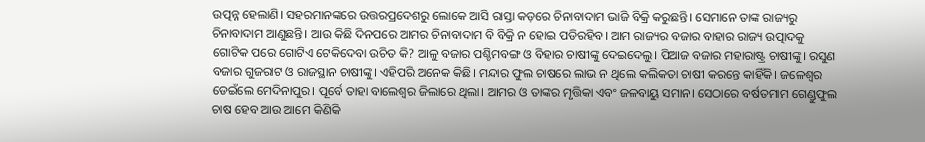ଉତ୍ପନ୍ନ ହେଲାଣି। ସହରମାନଙ୍କରେ ଉତ୍ତରପ୍ରଦେଶରୁ ଲୋକେ ଆସି ରାସ୍ତା କଡ଼ରେ ଚିନାବାଦାମ ଭାଜି ବିକ୍ରି କରୁଛନ୍ତି। ସେମାନେ ତାଙ୍କ ରାଜ୍ୟରୁ ଚିନାବାଦାମ ଆଣୁଛନ୍ତି। ଆଉ କିଛି ଦିନପରେ ଆମର ଚିନାବାଦାମ ବି ବିକ୍ରି ନ ହୋଇ ପଡିରହିବ। ଆମ ରାଜ୍ୟର ବଜାର ବାହାର ରାଜ୍ୟ ଉତ୍ପାଦକୁ ଗୋଟିକ ପରେ ଗୋଟିଏ ଟେକିଦେବା ଉଚିତ କି? ଆଳୁ ବଜାର ପଶ୍ଚିମବଙ୍ଗ ଓ ବିହାର ଚାଷୀଙ୍କୁ ଦେଇଦେଲୁ। ପିଆଜ ବଜାର ମହାରାଷ୍ଟ୍ର ଚାଷୀଙ୍କୁ। ରସୁଣ ବଜାର ଗୁଜରାଟ ଓ ରାଜସ୍ଥାନ ଚାଷୀଙ୍କୁ। ଏହିପରି ଅନେକ କିଛି। ମନ୍ଦାର ଫୁଲ ଚାଷରେ ଲାଭ ନ ଥିଲେ କଲିକତା ଚାଷୀ କରନ୍ତେ କାହିଁକି। ଜଳେଶ୍ୱର ଡେଇଁଲେ ମେଦିନାପୁର। ପୂର୍ବେ ତାହା ବାଲେଶ୍ୱର ଜିଲାରେ ଥିଲା। ଆମର ଓ ତାଙ୍କର ମୃତ୍ତିକା ଏବଂ ଜଳବାୟୁ ସମାନ। ସେଠାରେ ବର୍ଷତମାମ ଗେଣ୍ଡୁଫୁଲ ଚାଷ ହେବ ଆଉ ଆମେ କିଣିକି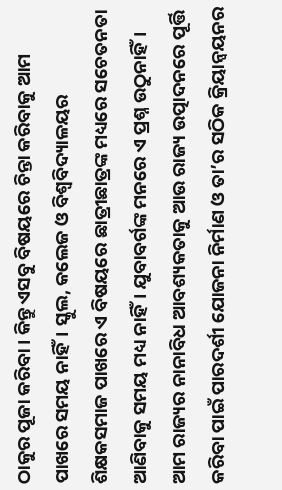ଠାକୁର ପୂଜା କରିବା। କିନ୍ତୁ ଏସବୁ ବିଷୟରେ ଚିନ୍ତା କରିବାକୁ ଆମ ପାଖରେ ସମୟ ନାହିଁ। ସ୍କୁଲ, କଲେଜ ଓ ବିଶ୍ୱବିଦ୍ୟାଳୟର ଶିକ୍ଷକସମାଜ ପାଖରେ ଏ ବିଷୟରେ ଛାତ୍ରୀଛାତ୍ରଙ୍କ ମଧ୍ୟରେ ସଚେତନତା ଆଣିବାକୁ ସମୟ ମଧ୍ୟ ନାହିଁ। ଯୁବାବର୍ଗଙ୍କ ମନରେ ଏ ପ୍ରଶ୍ନ ଉଠୁନାହିଁ। ଆମ ରାଜ୍ୟର ନାନାବିଧ ଆବଶ୍ୟକତାକୁ ଆଉ ରାଜ୍ୟ ଉତ୍ପାଦନରେ ପୂର୍ତ୍ତି କରିବା ପାଇଁ ପାରଦର୍ଶୀ ଯୋଜନା ନିର୍ମାଣ ଓ ତା’ର ସଠିକ କ୍ରିୟାନ୍ବୟନର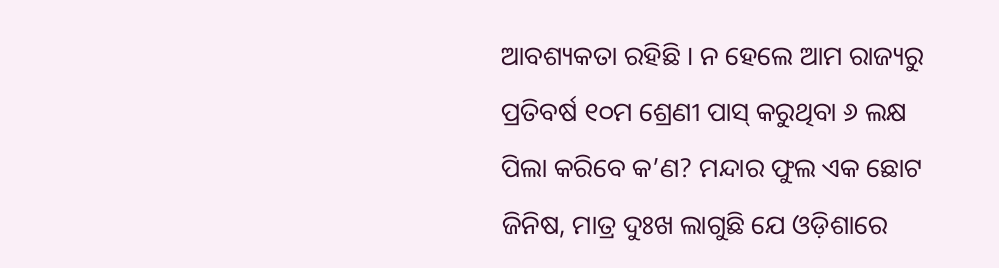ଆବଶ୍ୟକତା ରହିଛି । ନ ହେଲେ ଆମ ରାଜ୍ୟରୁ ପ୍ରତିବର୍ଷ ୧୦ମ ଶ୍ରେଣୀ ପାସ୍‌ କରୁଥିବା ୬ ଲକ୍ଷ ପିଲା କରିବେ କ’ଣ? ମନ୍ଦାର ଫୁଲ ଏକ ଛୋଟ ଜିନିଷ, ମାତ୍ର ଦୁଃଖ ଲାଗୁଛି ଯେ ଓଡ଼ିଶାରେ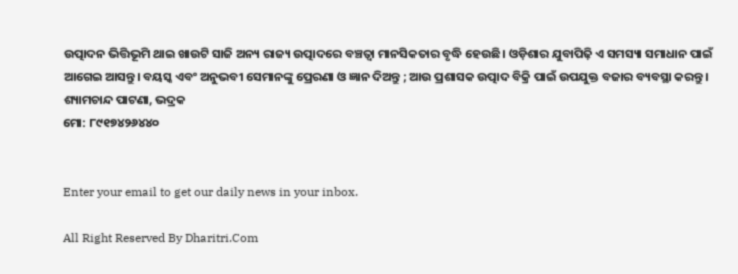ଉତ୍ପାଦନ ଭିତ୍ତିଭୂମି ଥାଇ ଖାଉଟି ସାଜି ଅନ୍ୟ ରାଜ୍ୟ ଉତ୍ପାଦରେ ବଞ୍ଚତ୍ବା ମାନସିକତାର ବୃଦ୍ଧି ହେଉଛି। ଓଡ଼ିଶାର ଯୁବାପିଢ଼ି ଏ ସମସ୍ୟା ସମାଧାନ ପାଇଁ ଆଗେଇ ଆସନ୍ତୁ। ବୟସ୍କ ଏବଂ ଅନୁଭବୀ ସେମାନଙ୍କୁ ପ୍ରେରଣା ଓ ଜ୍ଞାନ ଦିଅନ୍ତୁ ; ଆଉ ପ୍ରଶାସକ ଉତ୍ପାଦ ବିକ୍ରି ପାଇଁ ଉପଯୁକ୍ତ ବଜାର ବ୍ୟବସ୍ଥା କରନ୍ତୁ ।
ଶ୍ୟାମଚାନ୍ଦ ପାଟଣା, ଭଦ୍ରକ
ମୋ: ୮୯୧୭୪୨୬୪୪୦


Enter your email to get our daily news in your inbox.

All Right Reserved By Dharitri.Com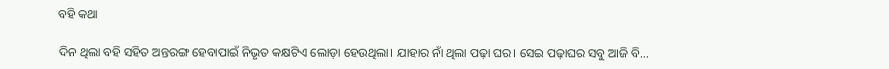ବହି କଥା

ଦିନ ଥିଲା ବହି ସହିତ ଅନ୍ତରଙ୍ଗ ହେବାପାଇଁ ନିଭୃତ କକ୍ଷଟିଏ ଲୋଡ଼ା ହେଉଥିଲା। ଯାହାର ନାଁ ଥିଲା ପଢ଼ା ଘର। ସେଇ ପଢ଼ାଘର ସବୁ ଆଜି ବି…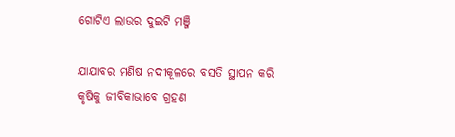ଗୋଟିଏ ଲାଉର ଦୁଇଟି ମଞ୍ଜି

ଯାଯାବର ମଣିଷ ନଦୀକୂଳରେ ବସତି ସ୍ଥାପନ କରି କୃଷିକୁ ଜୀବିକାଭାବେ ଗ୍ରହଣ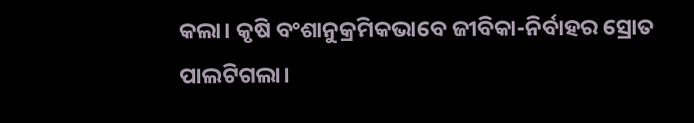କଲା। କୃଷି ବଂଶାନୁକ୍ରମିକଭାବେ ଜୀବିକା-ନିର୍ବାହର ସ୍ରୋତ ପାଲଟିଗଲା।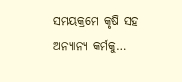ସମୟକ୍ରମେ କୃଷି ସହ ଅନ୍ୟାନ୍ୟ କର୍ମକୁ…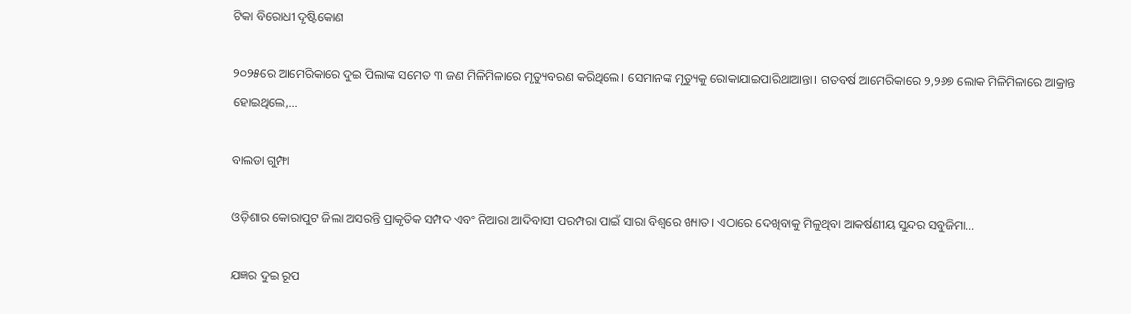ଟିକା ବିରୋଧୀ ଦୃଷ୍ଟିକୋଣ

୨୦୨୫ରେ ଆମେରିକାରେ ଦୁଇ ପିଲାଙ୍କ ସମେତ ୩ ଜଣ ମିଳିମିଳାରେ ମୃତ୍ୟୁବରଣ କରିଥିଲେ। ସେମାନଙ୍କ ମୃତ୍ୟୁକୁ ରୋକାଯାଇପାରିଥାଆନ୍ତା। ଗତବର୍ଷ ଆମେରିକାରେ ୨,୨୬୭ ଲୋକ ମିଳିମିଳାରେ ଆକ୍ରାନ୍ତ ହୋଇଥିଲେ,…

ବାଲଡା ଗୁମ୍ଫା

ଓଡ଼ିଶାର କୋରାପୁଟ ଜିଲା ଅସରନ୍ତି ପ୍ରାକୃତିକ ସମ୍ପଦ ଏବଂ ନିଆରା ଆଦିବାସୀ ପରମ୍ପରା ପାଇଁ ସାରା ବିଶ୍ବରେ ଖ୍ୟାତ। ଏଠାରେ ଦେଖିବାକୁ ମିଳୁଥିବା ଆକର୍ଷଣୀୟ ସୁନ୍ଦର ସବୁଜିମା…

ଯଜ୍ଞର ଦୁଇ ରୂପ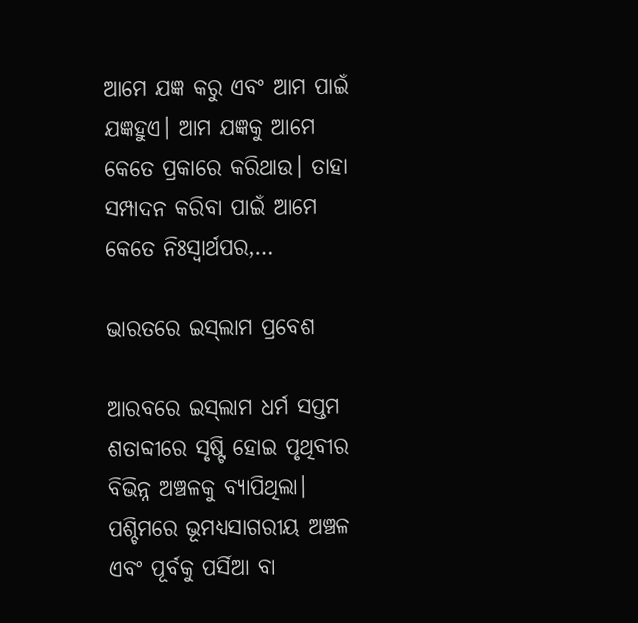ଆମେ ଯଜ୍ଞ କରୁ ଏବଂ ଆମ ପାଇଁ ଯଜ୍ଞହୁଏ। ଆମ ଯଜ୍ଞକୁ ଆମେ କେତେ ପ୍ରକାରେ କରିଥାଉ। ତାହା ସମ୍ପାଦନ କରିବା ପାଇଁ ଆମେ କେତେ ନିଃସ୍ବାର୍ଥପର,…

ଭାରତରେ ଇସ୍‌ଲାମ ପ୍ରବେଶ

ଆରବରେ ଇସ୍‌ଲାମ ଧର୍ମ ସପ୍ତମ ଶତାବ୍ଦୀରେ ସୃଷ୍ଟି ହୋଇ ପୃଥିବୀର ବିଭିନ୍ନ ଅଞ୍ଚଳକୁ ବ୍ୟାପିଥିଲା। ପଶ୍ଚିମରେ ଭୂମଧ୍ୟସାଗରୀୟ ଅଞ୍ଚଳ ଏବଂ ପୂର୍ବକୁ ପର୍ସିଆ ବା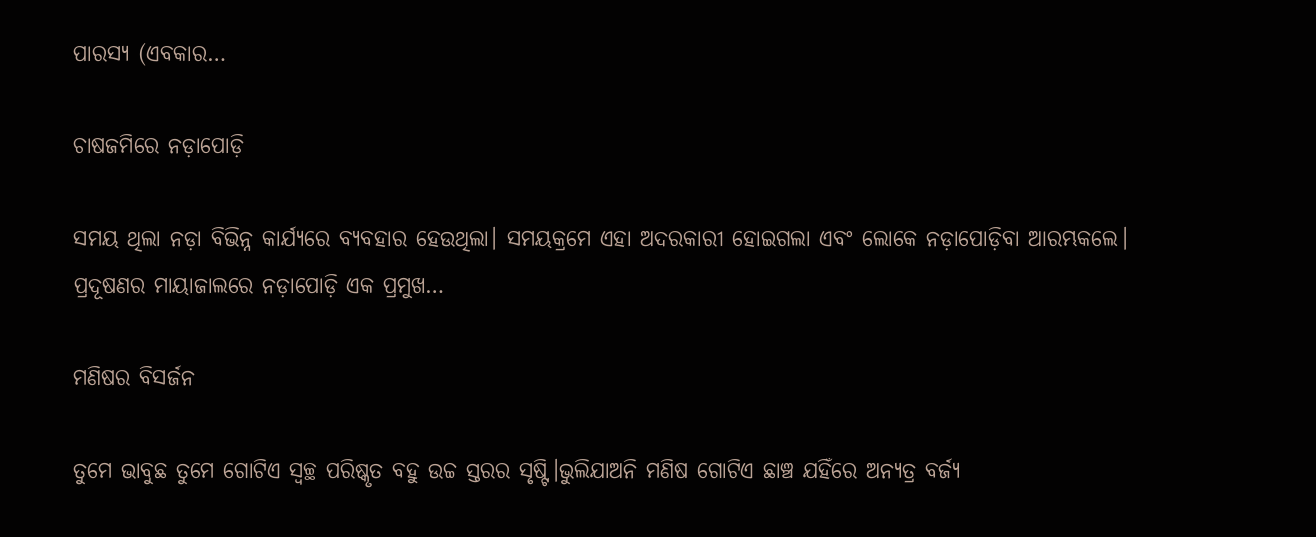ପାରସ୍ୟ (ଏବକାର…

ଚାଷଜମିରେ ନଡ଼ାପୋଡ଼ି

ସମୟ ଥିଲା ନଡ଼ା ବିଭିନ୍ନ କାର୍ଯ୍ୟରେ ବ୍ୟବହାର ହେଉଥିଲା। ସମୟକ୍ରମେ ଏହା ଅଦରକାରୀ ହୋଇଗଲା ଏବଂ ଲୋକେ ନଡ଼ାପୋଡ଼ିବା ଆରମ୍ଭକଲେ। ପ୍ରଦୂଷଣର ମାୟାଜାଲରେ ନଡ଼ାପୋଡ଼ି ଏକ ପ୍ରମୁଖ…

ମଣିଷର ବିସର୍ଜନ

ତୁମେ ଭାବୁଛ ତୁମେ ଗୋଟିଏ ସ୍ବଚ୍ଛ ପରିଷ୍କୃତ ବହୁ ଉଚ୍ଚ ସ୍ତରର ସୃଷ୍ଟି।ଭୁଲିଯାଅନି ମଣିଷ ଗୋଟିଏ ଛାଞ୍ଚ ଯହିଁରେ ଅନ୍ୟତ୍ର ବର୍ଜ୍ୟ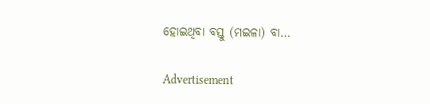ହୋଇଥିବା ବସ୍ତୁ (ମଇଳା) ବା…

Advertisement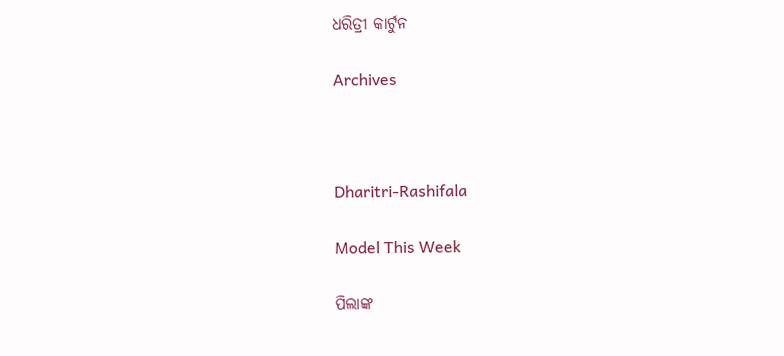ଧରିତ୍ରୀ କାର୍ଟୁନ

Archives



Dharitri-Rashifala

Model This Week

ପିଲାଙ୍କ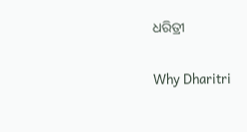ଧରିତ୍ରୀ

Why Dharitri